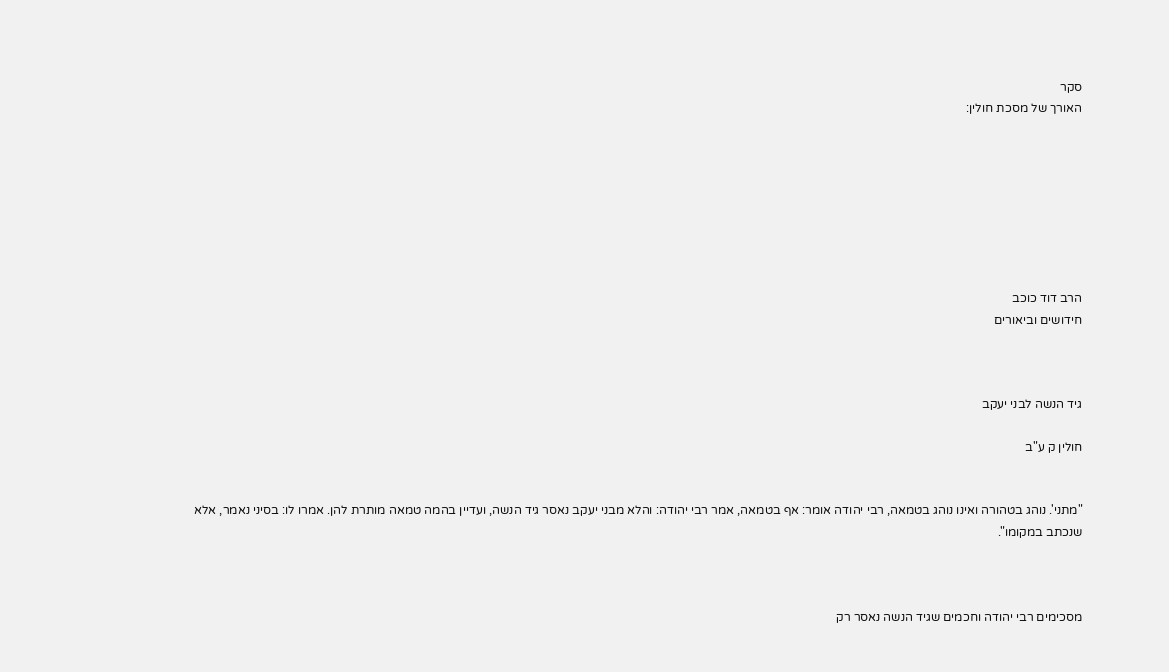סקר
האורך של מסכת חולין:








הרב דוד כוכב
חידושים וביאורים



גיד הנשה לבני יעקב

חולין ק ע"ב


"מתני'. נוהג בטהורה ואינו נוהג בטמאה, רבי יהודה אומר: אף בטמאה, אמר רבי יהודה: והלא מבני יעקב נאסר גיד הנשה, ועדיין בהמה טמאה מותרת להן. אמרו לו: בסיני נאמר, אלא שנכתב במקומו".



מסכימים רבי יהודה וחכמים שגיד הנשה נאסר רק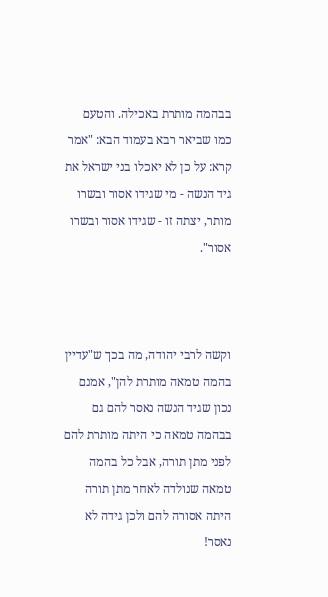בבהמה מותרת באכילה. והטעם כמו שביאר רבא בעמוד הבא: "אמר קרא: על כן לא יאכלו בני ישראל את גיד הנשה - מי שגידו אסור ובשרו מותר, יצתה זו - שגידו אסור ובשרו אסור".



וקשה לרבי יהודה, מה בכך ש"עדיין בהמה טמאה מותרת להן", אמנם נכון שגיד הנשה נאסר להם גם בבהמה טמאה כי היתה מותרת להם לפני מתן תורה, אבל כל בהמה טמאה שנולדה לאחר מתן תורה היתה אסורה להם ולכן גידה לא נאסר!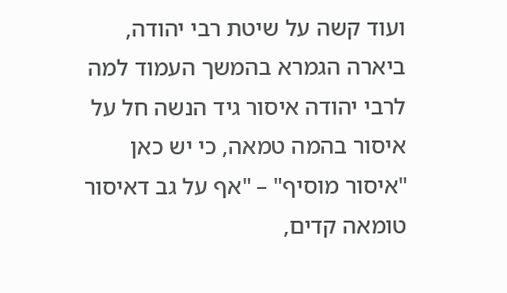ועוד קשה על שיטת רבי יהודה, ביארה הגמרא בהמשך העמוד למה לרבי יהודה איסור גיד הנשה חל על איסור בהמה טמאה, כי יש כאן "איסור מוסיף" – "אף על גב דאיסור טומאה קדים,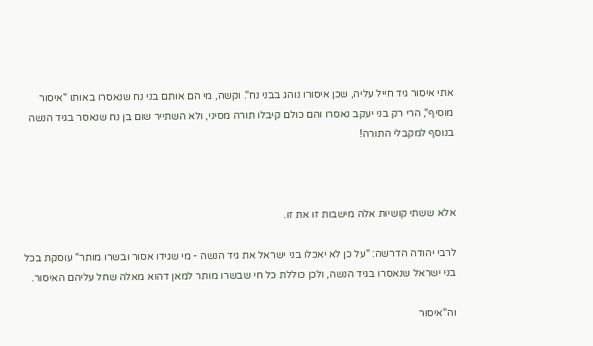אתי איסור גיד חייל עליה, שכן איסורו נוהג בבני נח". וקשה, מי הם אותם בני נח שנאסרו באותו "איסור מוסיף", הרי רק בני יעקב נאסרו והם כולם קיבלו תורה מסיני, ולא השתייר שום בן נח שנאסר בגיד הנשה בנוסף למקבלי התורה!



אלא ששתי קושיות אלה מישבות זו את זו.

לרבי יהודה הדרשה: "על כן לא יאכלו בני ישראל את גיד הנשה - מי שגידו אסור ובשרו מותר" עוסקת בכל בני ישראל שנאסרו בגיד הנשה, ולכן כוללת כל חי שבשרו מותר למאן דהוא מאלה שחל עליהם האיסור.

וה"איסור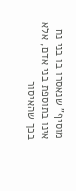מוסיף" שנאסרו בו בני נח אינו בתוספת בני אדם, אלא בכך שהאיסור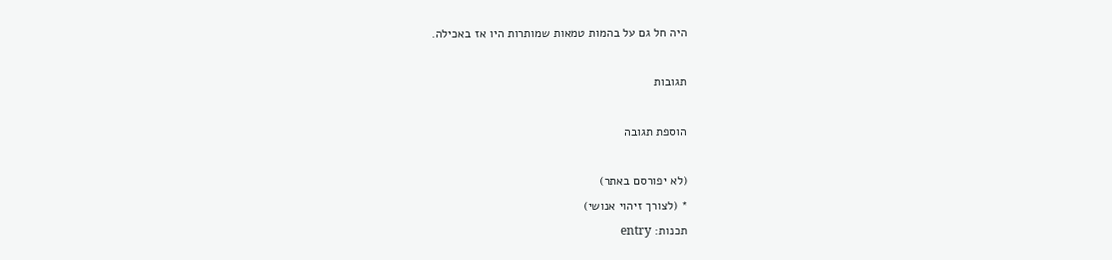היה חל גם על בהמות טמאות שמותרות היו אז באכילה.

תגובות

הוספת תגובה

(לא יפורסם באתר)
* (לצורך זיהוי אנושי)
תכנות: entry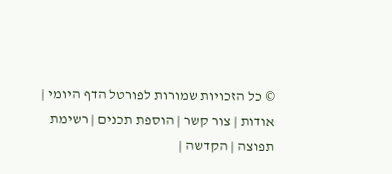© כל הזכויות שמורות לפורטל הדף היומי | אודות | צור קשר | הוספת תכנים | רשימת תפוצה | הקדשה |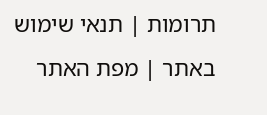תרומות | תנאי שימוש באתר | מפת האתר